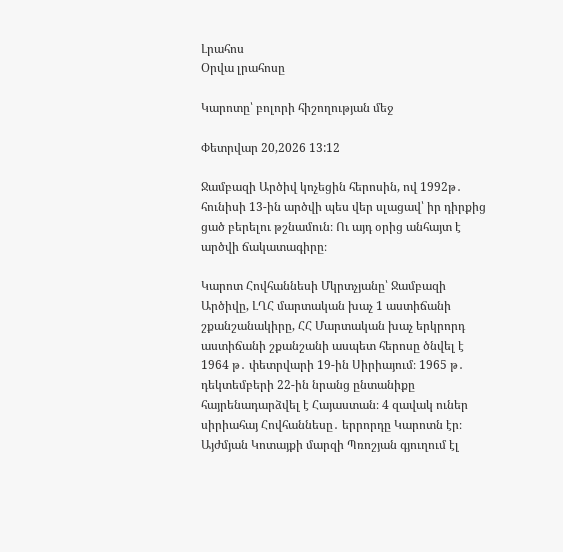Լրահոս
Օրվա լրահոսը

Կարոտը՝ բոլորի հիշողության մեջ

Փետրվար 20,2026 13:12

Ջամբազի Արծիվ կոչեցին հերոսին, ով 1992թ․ հունիսի 13-ին արծվի պես վեր սլացավ՝ իր դիրքից ցած բերելու թշնամուն։ Ու այդ օրից անհայտ է արծվի ճակատագիրը։

Կարոտ Հովհաննեսի Մկրտչյանը՝ Ջամբազի Արծիվը, ԼՂՀ մարտական խաչ 1 աստիճանի շքանշանակիրը, ՀՀ Մարտական խաչ երկրորդ աստիճանի շքանշանի ասպետ հերոսը ծնվել է 1964 թ․ փետրվարի 19-ին Սիրիայում։ 1965 թ․ դեկտեմբերի 22-ին նրանց ընտանիքը հայրենադարձվել է Հայաստան։ 4 զավակ ուներ սիրիահայ Հովհաննեսը․ երրորդը Կարոտն էր։ Այժմյան Կոտայքի մարզի Պռոշյան գյուղում էլ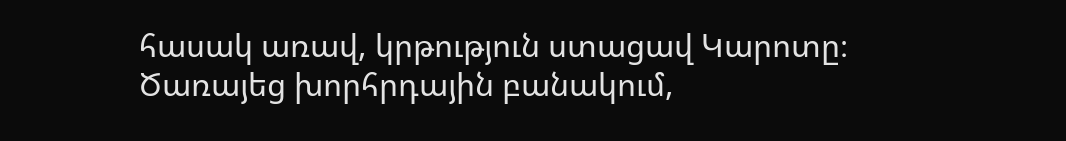հասակ առավ, կրթություն ստացավ Կարոտը։ Ծառայեց խորհրդային բանակում,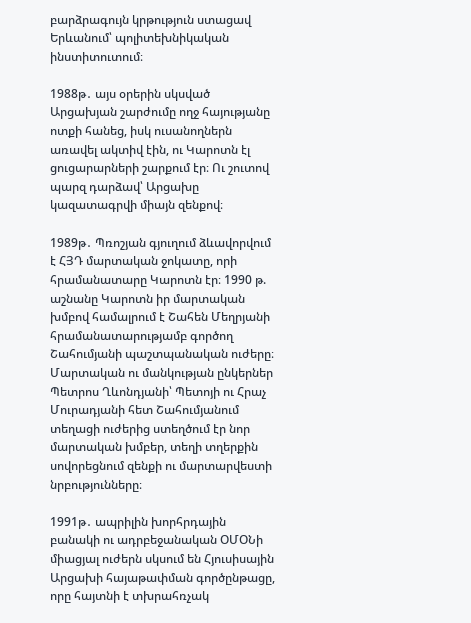բարձրագույն կրթություն ստացավ Երևանում՝ պոլիտեխնիկական ինստիտուտում։

1988թ․ այս օրերին սկսված Արցախյան շարժումը ողջ հայությանը ոտքի հանեց, իսկ ուսանողներն առավել ակտիվ էին, ու Կարոտն էլ ցուցարարների շարքում էր։ Ու շուտով պարզ դարձավ՝ Արցախը կազատագրվի միայն զենքով։

1989թ․ Պռոշյան գյուղում ձևավորվում է ՀՅԴ մարտական ջոկատը, որի հրամանատարը Կարոտն էր։ 1990 թ. աշնանը Կարոտն իր մարտական խմբով համալրում է Շահեն Մեղրյանի հրամանատարությամբ գործող Շահումյանի պաշտպանական ուժերը։
Մարտական ու մանկության ընկերներ Պետրոս Ղևոնդյանի՝ Պետոյի ու Հրաչ Մուրադյանի հետ Շահումյանում տեղացի ուժերից ստեղծում էր նոր մարտական խմբեր, տեղի տղերքին սովորեցնում զենքի ու մարտարվեստի նրբությունները։

1991թ․ ապրիլին խորհրդային բանակի ու ադրբեջանական ՕՄՕՆի միացյալ ուժերն սկսում են Հյուսիսային Արցախի հայաթափման գործընթացը, որը հայտնի է տխրահռչակ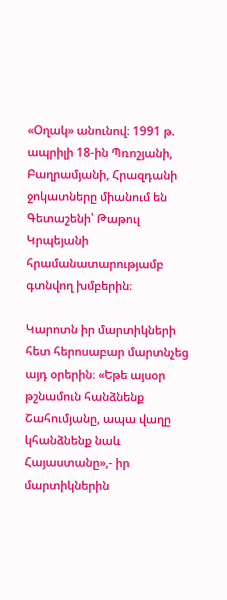«Օղակ» անունով։ 1991 թ. ապրիլի 18-ին Պռոշյանի, Բաղրամյանի, Հրազդանի ջոկատները միանում են Գետաշենի՝ Թաթուլ Կրպեյանի հրամանատարությամբ գտնվող խմբերին։

Կարոտն իր մարտիկների հետ հերոսաբար մարտնչեց այդ օրերին։ «Եթե այսօր թշնամուն հանձնենք Շահումյանը, ապա վաղը կհանձնենք նաև Հայաստանը»,- իր մարտիկներին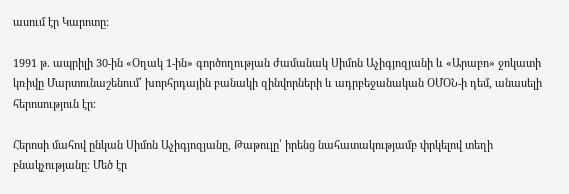ասում էր Կարոտը։

1991 թ. ապրիլի 30-ին «Օղակ 1-ին» գործողության ժամանակ Սիմոն Աչիգյոզյանի և «Արաբո» ջոկատի կռիվը Մարտունաշենում՝ խորհրդային բանակի զինվորների և ադրբեջանական ՕՄՕՆ-ի դեմ, անասելի հերոսություն էր։

Հերոսի մահով ընկան Սիմոն Աչիգյոզյանը, Թաթուլը՝ իրենց նահատակությամբ փրկելով տեղի բնակչությանը։ Մեծ էր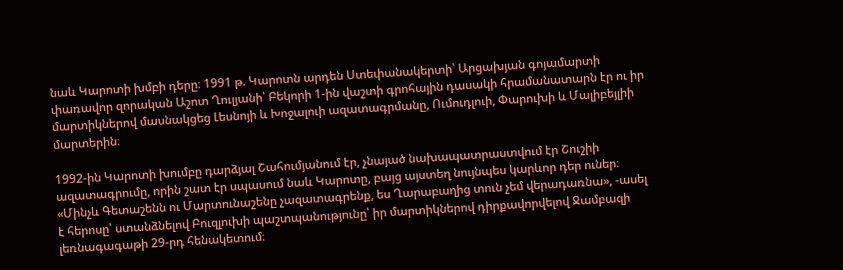նաև Կարոտի խմբի դերը։ 1991 թ. Կարոտն արդեն Ստեփանակերտի՝ Արցախյան գոյամարտի փառավոր զորական Աշոտ Ղուլյանի՝ Բեկորի 1-ին վաշտի գրոհային դասակի հրամանատարն էր ու իր մարտիկներով մասնակցեց Լեսնոյի և Խոջալուի ազատագրմանը, Ումուդլուի, Փարուխի և Մալիբեյլիի մարտերին։

1992-ին Կարոտի խումբը դարձյալ Շահումյանում էր, չնայած նախապատրաստվում էր Շուշիի ազատագրումը, որին շատ էր սպասում նաև Կարոտը, բայց այստեղ նույնպես կարևոր դեր ուներ։ «Մինչև Գետաշենն ու Մարտունաշենը չազատագրենք, ես Ղարաբաղից տուն չեմ վերադառնա», -ասել է հերոսը՝ ստանձնելով Բուզլուխի պաշտպանությունը՝ իր մարտիկներով դիրքավորվելով Ջամբազի լեռնագագաթի 29-րդ հենակետում։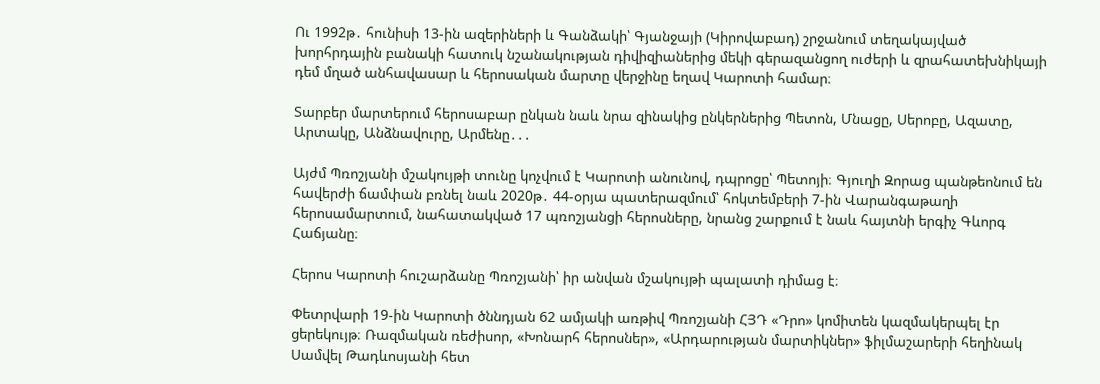Ու 1992թ․ հունիսի 13-ին ազերիների և Գանձակի՝ Գյանջայի (Կիրովաբադ) շրջանում տեղակայված խորհրդային բանակի հատուկ նշանակության դիվիզիաներից մեկի գերազանցող ուժերի և զրահատեխնիկայի դեմ մղած անհավասար և հերոսական մարտը վերջինը եղավ Կարոտի համար։

Տարբեր մարտերում հերոսաբար ընկան նաև նրա զինակից ընկերներից Պետոն, Մնացը, Սերոբը, Ազատը, Արտակը, Անձնավուրը, Արմենը․․․

Այժմ Պռոշյանի մշակույթի տունը կոչվում է Կարոտի անունով, դպրոցը՝ Պետոյի։ Գյուղի Զորաց պանթեոնում են հավերժի ճամփան բռնել նաև 2020թ․ 44-օրյա պատերազմում՝ հոկտեմբերի 7-ին Վարանգաթաղի հերոսամարտում, նահատակված 17 պռոշյանցի հերոսները, նրանց շարքում է նաև հայտնի երգիչ Գևորգ Հաճյանը։

Հերոս Կարոտի հուշարձանը Պռոշյանի՝ իր անվան մշակույթի պալատի դիմաց է։

Փետրվարի 19-ին Կարոտի ծննդյան 62 ամյակի առթիվ Պռոշյանի ՀՅԴ «Դրո» կոմիտեն կազմակերպել էր ցերեկույթ։ Ռազմական ռեժիսոր, «Խոնարհ հերոսներ», «Արդարության մարտիկներ» ֆիլմաշարերի հեղինակ Սամվել Թադևոսյանի հետ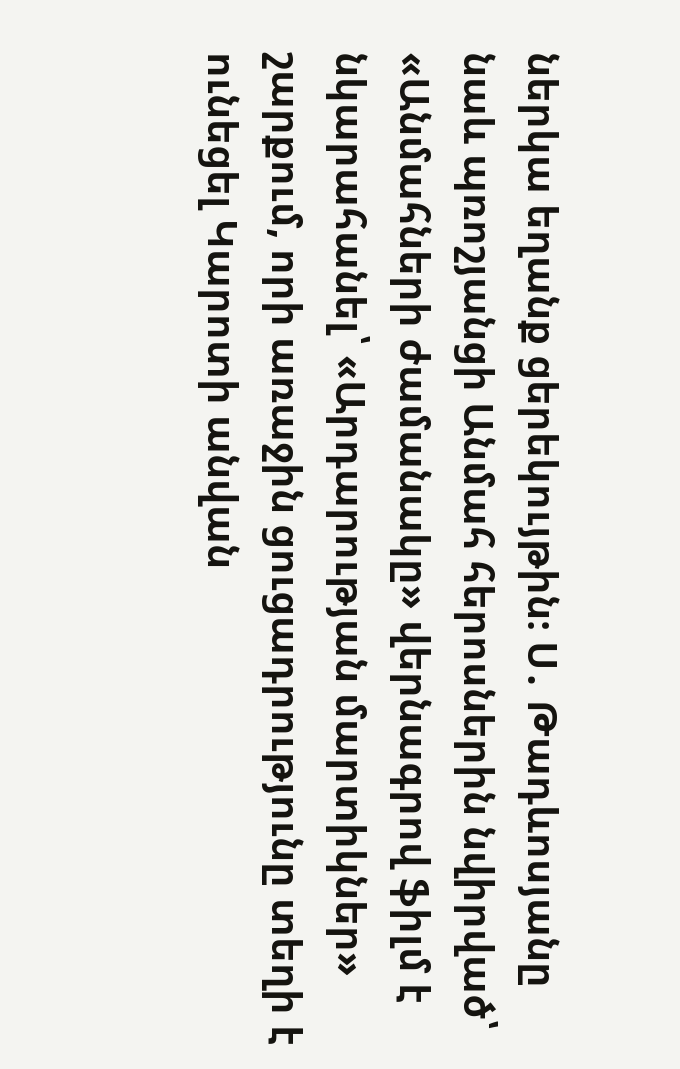ներկա եղանք ցերեկույթին։ Ս․ Թադևոսյանը նաև պռոշյանցի Անմահ հերոսներին նվիրված՝ «Անմահների ժամանակը» վերնագրով ֆիլմ է նկարահանել՝ «Արդարության մարտիկներ» շարքում, որի առաջին ցուցադրությունը տեղի է ունեցել Կարոտի անվան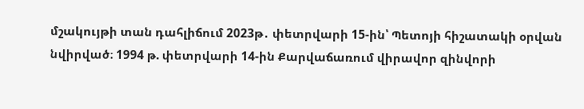մշակույթի տան դահլիճում 2023թ․ փետրվարի 15-ին՝ Պետոյի հիշատակի օրվան նվիրված։ 1994 թ. փետրվարի 14-ին Քարվաճառում վիրավոր զինվորի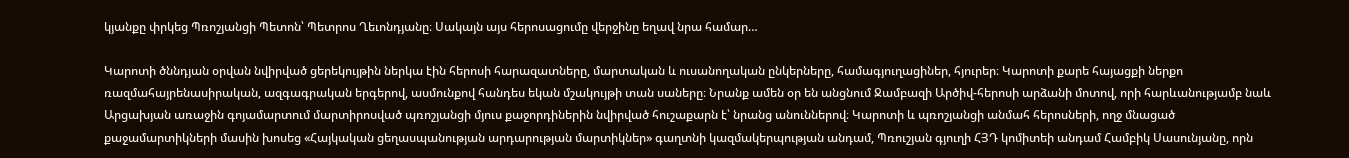կյանքը փրկեց Պռոշյանցի Պետոն՝ Պետրոս Ղեւոնդյանը։ Սակայն այս հերոսացումը վերջինը եղավ նրա համար…

Կարոտի ծննդյան օրվան նվիրված ցերեկույթին ներկա էին հերոսի հարազատները, մարտական և ուսանողական ընկերները, համագյուղացիներ, հյուրեր։ Կարոտի քարե հայացքի ներքո ռազմահայրենասիրական, ազգագրական երգերով, ասմունքով հանդես եկան մշակույթի տան սաները։ Նրանք ամեն օր են անցնում Ջամբազի Արծիվ-հերոսի արձանի մոտով, որի հարևանությամբ նաև Արցախյան առաջին գոյամարտում մարտիրոսված պռոշյանցի մյուս քաջորդիներին նվիրված հուշաքարն է՝ նրանց անուններով։ Կարոտի և պռոշյանցի անմահ հերոսների, ողջ մնացած քաջամարտիկների մասին խոսեց «Հայկական ցեղասպանության արդարության մարտիկներ» գաղտնի կազմակերպության անդամ, Պռուշյան գյուղի ՀՅԴ կոմիտեի անդամ Համբիկ Սասունյանը, որն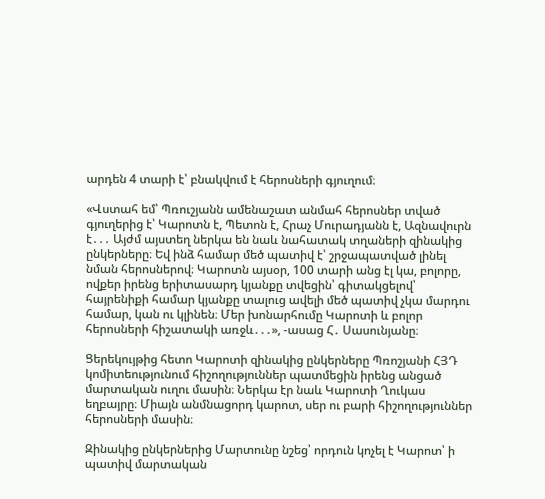արդեն 4 տարի է՝ բնակվում է հերոսների գյուղում։

«Վստահ եմ՝ Պռուշյանն ամենաշատ անմահ հերոսներ տված գյուղերից է՝ Կարոտն է, Պետոն է, Հրաչ Մուրադյանն է, Ազնավուրն է․․․ Այժմ այստեղ ներկա են նաև նահատակ տղաների զինակից ընկերները։ Եվ ինձ համար մեծ պատիվ է՝ շրջապատված լինել նման հերոսներով։ Կարոտն այսօր, 100 տարի անց էլ կա, բոլորը, ովքեր իրենց երիտասարդ կյանքը տվեցին՝ գիտակցելով՝ հայրենիքի համար կյանքը տալուց ավելի մեծ պատիվ չկա մարդու համար, կան ու կլինեն։ Մեր խոնարհումը Կարոտի և բոլոր հերոսների հիշատակի առջև․․․», -ասաց Հ․ Սասունյանը։

Ցերեկույթից հետո Կարոտի զինակից ընկերները Պռոշյանի ՀՅԴ կոմիտեությունում հիշողություններ պատմեցին իրենց անցած մարտական ուղու մասին։ Ներկա էր նաև Կարոտի Ղուկաս եղբայրը։ Միայն անմնացորդ կարոտ, սեր ու բարի հիշողություններ հերոսների մասին։

Զինակից ընկերներից Մարտունը նշեց՝ որդուն կոչել է Կարոտ՝ ի պատիվ մարտական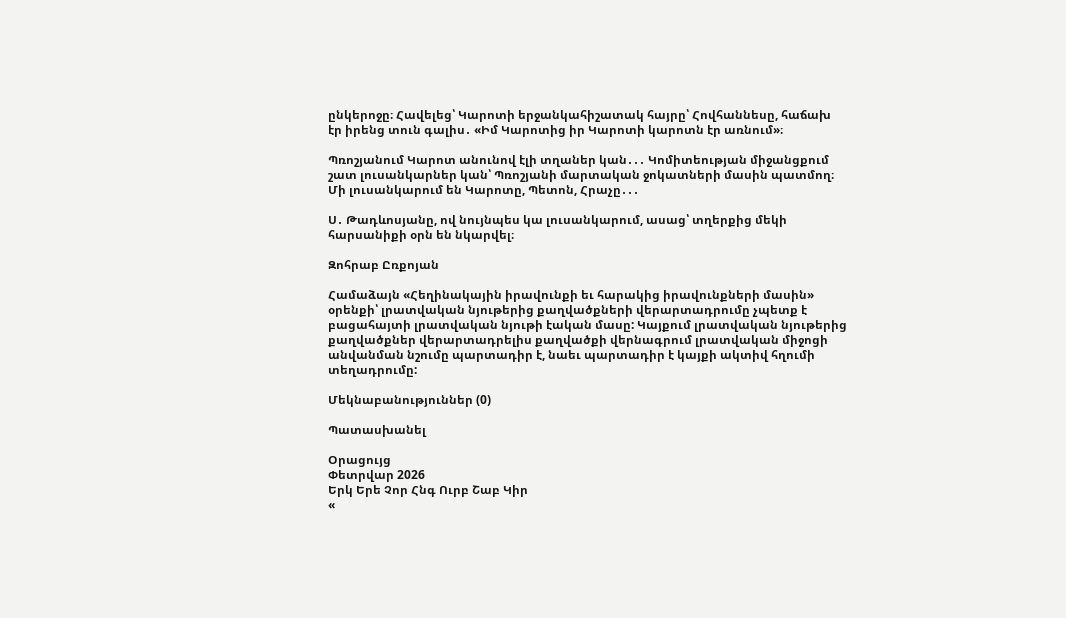ընկերոջը։ Հավելեց՝ Կարոտի երջանկահիշատակ հայրը՝ Հովհաննեսը, հաճախ էր իրենց տուն գալիս․ «Իմ Կարոտից իր Կարոտի կարոտն էր առնում»։

Պռոշյանում Կարոտ անունով էլի տղաներ կան․․․ Կոմիտեության միջանցքում շատ լուսանկարներ կան՝ Պռոշյանի մարտական ջոկատների մասին պատմող։ Մի լուսանկարում են Կարոտը, Պետոն, Հրաչը․․․

Ս․ Թադևոսյանը, ով նույնպես կա լուսանկարում, ասաց՝ տղերքից մեկի հարսանիքի օրն են նկարվել։

Զոհրաբ Ըռքոյան

Համաձայն «Հեղինակային իրավունքի եւ հարակից իրավունքների մասին» օրենքի՝ լրատվական նյութերից քաղվածքների վերարտադրումը չպետք է բացահայտի լրատվական նյութի էական մասը: Կայքում լրատվական նյութերից քաղվածքներ վերարտադրելիս քաղվածքի վերնագրում լրատվական միջոցի անվանման նշումը պարտադիր է, նաեւ պարտադիր է կայքի ակտիվ հղումի տեղադրումը:

Մեկնաբանություններ (0)

Պատասխանել

Օրացույց
Փետրվար 2026
Երկ Երե Չոր Հնգ Ուրբ Շաբ Կիր
«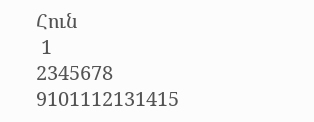Հուն
 1
2345678
9101112131415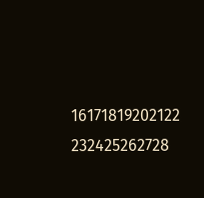16171819202122
232425262728